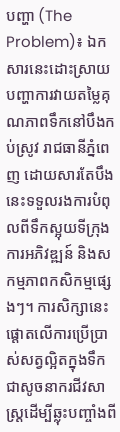បញ្ហា (The Problem)៖ ឯកសារនេះដោះស្រាយបញ្ហាការវាយតម្លៃគុណភាពទឹកនៅបឹងកប់ស្រូវ រាជធានីភ្នំពេញ ដោយសារតែបឹងនេះទទួលរងការបំពុលពីទឹកស្អុយទីក្រុង ការអភិវឌ្ឍន៍ និងសកម្មភាពកសិកម្មផ្សេងៗ។ ការសិក្សានេះផ្តោតលើការប្រើប្រាស់សត្វល្អិតក្នុងទឹកជាសូចនាករជីវសាស្ត្រដើម្បីឆ្លុះបញ្ចាំងពី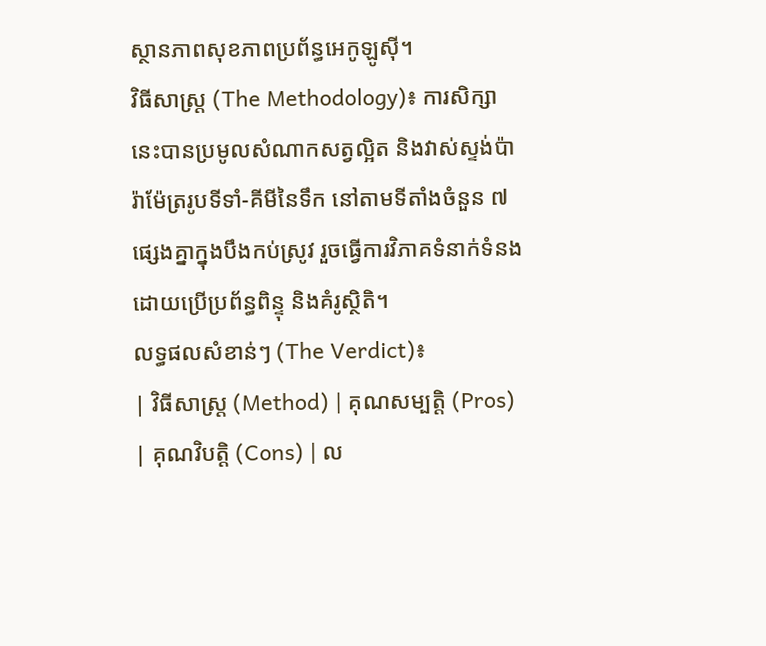ស្ថានភាពសុខភាពប្រព័ន្ធអេកូឡូស៊ី។
វិធីសាស្ត្រ (The Methodology)៖ ការសិក្សានេះបានប្រមូលសំណាកសត្វល្អិត និងវាស់ស្ទង់ប៉ារ៉ាម៉ែត្ររូបទីទាំ-គីមីនៃទឹក នៅតាមទីតាំងចំនួន ៧ ផ្សេងគ្នាក្នុងបឹងកប់ស្រូវ រួចធ្វើការវិភាគទំនាក់ទំនងដោយប្រើប្រព័ន្ធពិន្ទុ និងគំរូស្ថិតិ។
លទ្ធផលសំខាន់ៗ (The Verdict)៖
| វិធីសាស្ត្រ (Method) | គុណសម្បត្តិ (Pros) | គុណវិបត្តិ (Cons) | ល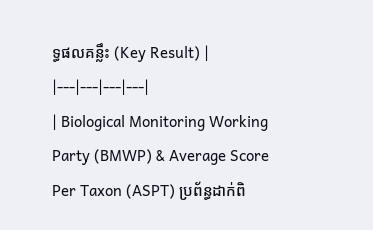ទ្ធផលគន្លឹះ (Key Result) |
|---|---|---|---|
| Biological Monitoring Working Party (BMWP) & Average Score Per Taxon (ASPT) ប្រព័ន្ធដាក់ពិ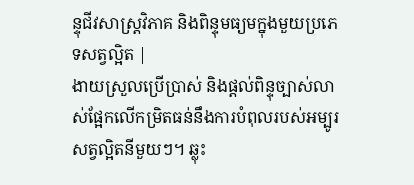ន្ទុជីវសាស្ត្រវិភាគ និងពិន្ទុមធ្យមក្នុងមួយប្រភេទសត្វល្អិត |
ងាយស្រួលប្រើប្រាស់ និងផ្តល់ពិន្ទុច្បាស់លាស់ផ្អែកលើកម្រិតធន់នឹងការបំពុលរបស់អម្បូរសត្វល្អិតនីមួយៗ។ ឆ្លុះ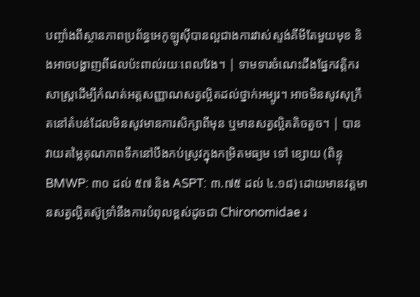បញ្ចាំងពីស្ថានភាពប្រព័ន្ធអេកូឡូស៊ីបានល្អជាងការវាស់ស្ទង់គីមីតែមួយមុខ និងអាចបង្ហាញពីផលប៉ះពាល់រយៈពេលវែង។ | ទាមទារចំណេះដឹងផ្នែកវត្តិករសាស្ត្រដើម្បីកំណត់អត្តសញ្ញាណសត្វល្អិតដល់ថ្នាក់អម្បូរ។ អាចមិនសូវសុក្រឹតនៅតំបន់ដែលមិនសូវមានការសិក្សាពីមុន ឬមានសត្វល្អិតតិចតួច។ | បានវាយតម្លៃគុណភាពទឹកនៅបឹងកប់ស្រូវក្នុងកម្រិតមធ្យម ទៅ ខ្សោយ (ពិន្ទុ BMWP: ៣០ ដល់ ៥៧ និង ASPT: ៣.៧៥ ដល់ ៤.១៨) ដោយមានវត្តមានសត្វល្អិតស៊ូទ្រាំនឹងការបំពុលខ្ពស់ដូចជា Chironomidae រ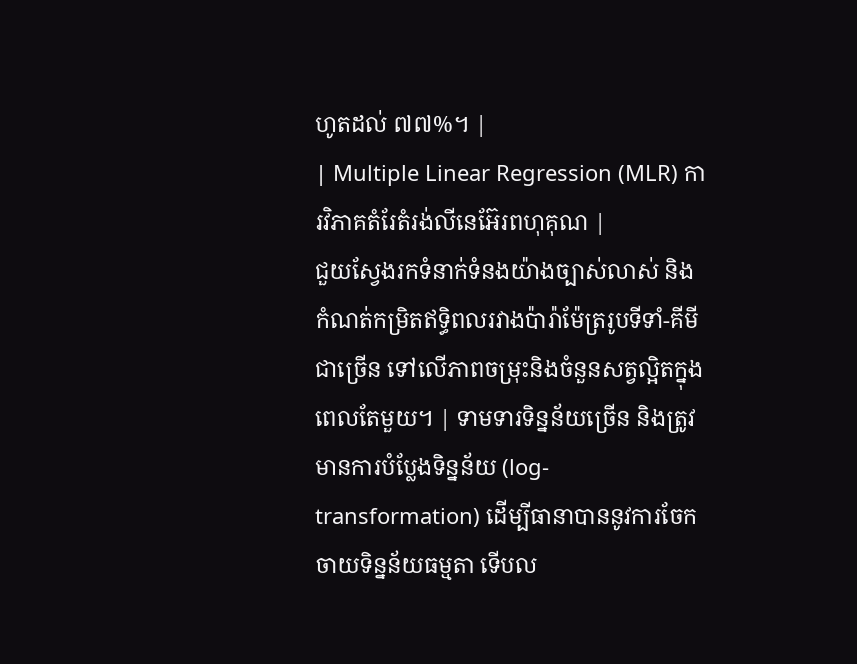ហូតដល់ ៧៧%។ |
| Multiple Linear Regression (MLR) ការវិភាគតំរែតំរង់លីនេអ៊ែរពហុគុណ |
ជួយស្វែងរកទំនាក់ទំនងយ៉ាងច្បាស់លាស់ និងកំណត់កម្រិតឥទ្ធិពលរវាងប៉ារ៉ាម៉ែត្ររូបទីទាំ-គីមីជាច្រើន ទៅលើភាពចម្រុះនិងចំនួនសត្វល្អិតក្នុងពេលតែមួយ។ | ទាមទារទិន្នន័យច្រើន និងត្រូវមានការបំប្លែងទិន្នន័យ (log-transformation) ដើម្បីធានាបាននូវការចែកចាយទិន្នន័យធម្មតា ទើបល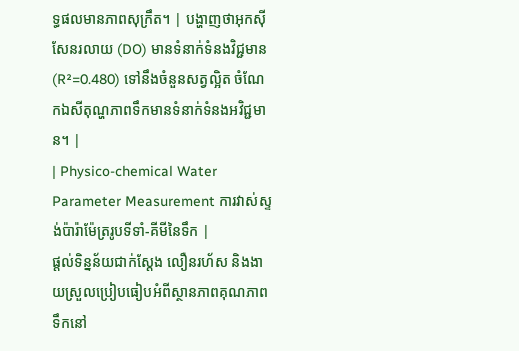ទ្ធផលមានភាពសុក្រឹត។ | បង្ហាញថាអុកស៊ីសែនរលាយ (DO) មានទំនាក់ទំនងវិជ្ជមាន (R²=0.480) ទៅនឹងចំនួនសត្វល្អិត ចំណែកឯសីតុណ្ហភាពទឹកមានទំនាក់ទំនងអវិជ្ជមាន។ |
| Physico-chemical Water Parameter Measurement ការវាស់ស្ទង់ប៉ារ៉ាម៉ែត្ររូបទីទាំ-គីមីនៃទឹក |
ផ្តល់ទិន្នន័យជាក់ស្តែង លឿនរហ័ស និងងាយស្រួលប្រៀបធៀបអំពីស្ថានភាពគុណភាពទឹកនៅ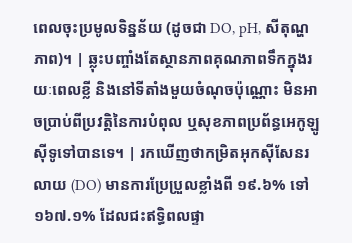ពេលចុះប្រមូលទិន្នន័យ (ដូចជា DO, pH, សីតុណ្ហភាព)។ | ឆ្លុះបញ្ចាំងតែស្ថានភាពគុណភាពទឹកក្នុងរយៈពេលខ្លី និងនៅទីតាំងមួយចំណុចប៉ុណ្ណោះ មិនអាចប្រាប់ពីប្រវត្តិនៃការបំពុល ឬសុខភាពប្រព័ន្ធអេកូឡូស៊ីទូទៅបានទេ។ | រកឃើញថាកម្រិតអុកស៊ីសែនរលាយ (DO) មានការប្រែប្រួលខ្លាំងពី ១៩.៦% ទៅ ១៦៧.១% ដែលជះឥទ្ធិពលផ្ទា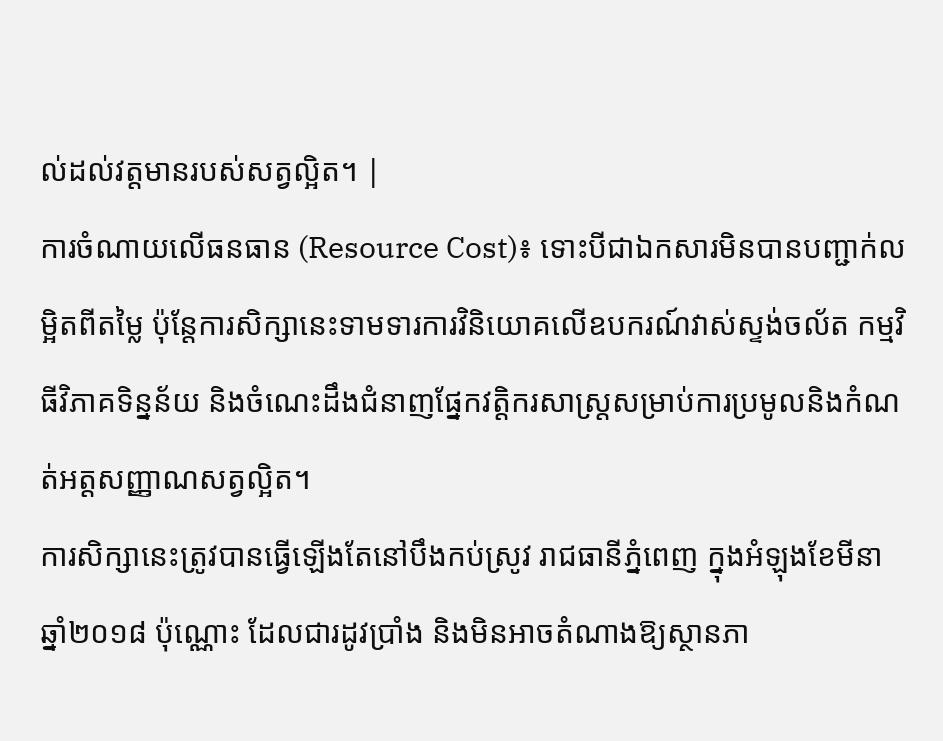ល់ដល់វត្តមានរបស់សត្វល្អិត។ |
ការចំណាយលើធនធាន (Resource Cost)៖ ទោះបីជាឯកសារមិនបានបញ្ជាក់លម្អិតពីតម្លៃ ប៉ុន្តែការសិក្សានេះទាមទារការវិនិយោគលើឧបករណ៍វាស់ស្ទង់ចល័ត កម្មវិធីវិភាគទិន្នន័យ និងចំណេះដឹងជំនាញផ្នែកវត្តិករសាស្ត្រសម្រាប់ការប្រមូលនិងកំណត់អត្តសញ្ញាណសត្វល្អិត។
ការសិក្សានេះត្រូវបានធ្វើឡើងតែនៅបឹងកប់ស្រូវ រាជធានីភ្នំពេញ ក្នុងអំឡុងខែមីនា ឆ្នាំ២០១៨ ប៉ុណ្ណោះ ដែលជារដូវប្រាំង និងមិនអាចតំណាងឱ្យស្ថានភា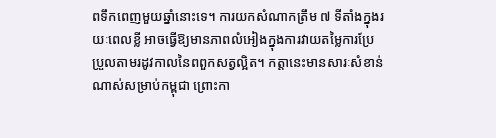ពទឹកពេញមួយឆ្នាំនោះទេ។ ការយកសំណាកត្រឹម ៧ ទីតាំងក្នុងរយៈពេលខ្លី អាចធ្វើឱ្យមានភាពលំអៀងក្នុងការវាយតម្លៃការប្រែប្រួលតាមរដូវកាលនៃពពួកសត្វល្អិត។ កត្តានេះមានសារៈសំខាន់ណាស់សម្រាប់កម្ពុជា ព្រោះកា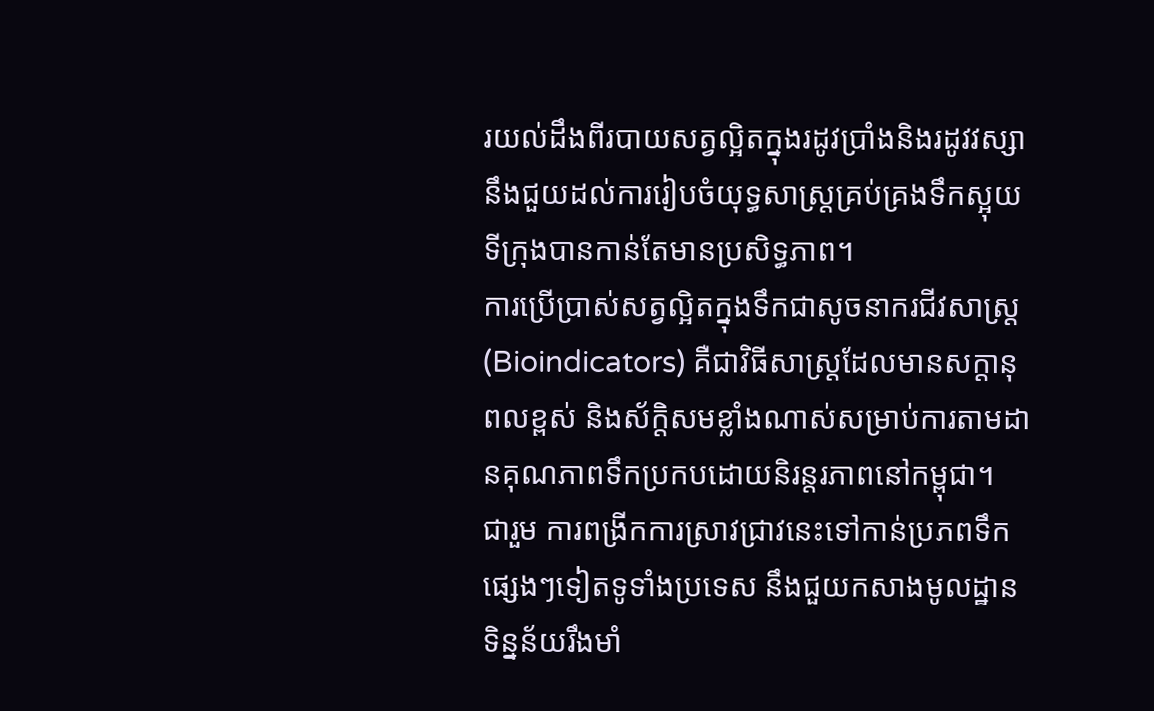រយល់ដឹងពីរបាយសត្វល្អិតក្នុងរដូវប្រាំងនិងរដូវវស្សា នឹងជួយដល់ការរៀបចំយុទ្ធសាស្ត្រគ្រប់គ្រងទឹកស្អុយទីក្រុងបានកាន់តែមានប្រសិទ្ធភាព។
ការប្រើប្រាស់សត្វល្អិតក្នុងទឹកជាសូចនាករជីវសាស្ត្រ (Bioindicators) គឺជាវិធីសាស្ត្រដែលមានសក្តានុពលខ្ពស់ និងស័ក្តិសមខ្លាំងណាស់សម្រាប់ការតាមដានគុណភាពទឹកប្រកបដោយនិរន្តរភាពនៅកម្ពុជា។
ជារួម ការពង្រីកការស្រាវជ្រាវនេះទៅកាន់ប្រភពទឹកផ្សេងៗទៀតទូទាំងប្រទេស នឹងជួយកសាងមូលដ្ឋានទិន្នន័យរឹងមាំ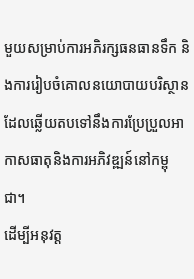មួយសម្រាប់ការអភិរក្សធនធានទឹក និងការរៀបចំគោលនយោបាយបរិស្ថានដែលឆ្លើយតបទៅនឹងការប្រែប្រួលអាកាសធាតុនិងការអភិវឌ្ឍន៍នៅកម្ពុជា។
ដើម្បីអនុវត្ត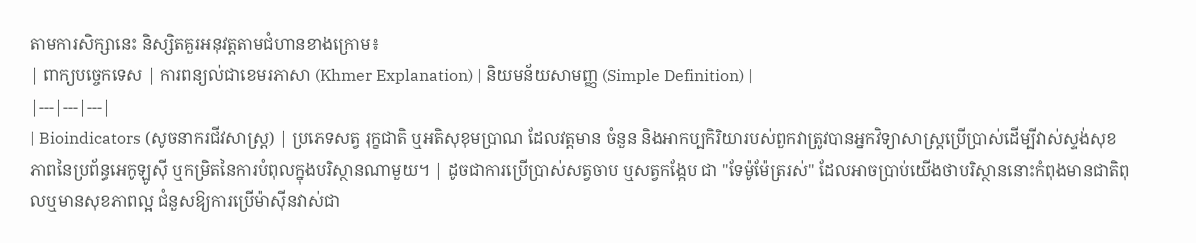តាមការសិក្សានេះ និស្សិតគួរអនុវត្តតាមជំហានខាងក្រោម៖
| ពាក្យបច្ចេកទេស | ការពន្យល់ជាខេមរភាសា (Khmer Explanation) | និយមន័យសាមញ្ញ (Simple Definition) |
|---|---|---|
| Bioindicators (សូចនាករជីវសាស្ត្រ) | ប្រភេទសត្វ រុក្ខជាតិ ឬអតិសុខុមប្រាណ ដែលវត្តមាន ចំនួន និងអាកប្បកិរិយារបស់ពួកវាត្រូវបានអ្នកវិទ្យាសាស្ត្រប្រើប្រាស់ដើម្បីវាស់ស្ទង់សុខភាពនៃប្រព័ន្ធអេកូឡូស៊ី ឬកម្រិតនៃការបំពុលក្នុងបរិស្ថានណាមួយ។ | ដូចជាការប្រើប្រាស់សត្វចាប ឬសត្វកង្កែប ជា "ទែម៉ូម៉ែត្ររស់" ដែលអាចប្រាប់យើងថាបរិស្ថាននោះកំពុងមានជាតិពុលឬមានសុខភាពល្អ ជំនួសឱ្យការប្រើម៉ាស៊ីនវាស់ជា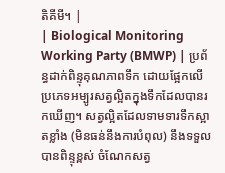តិគីមី។ |
| Biological Monitoring Working Party (BMWP) | ប្រព័ន្ធដាក់ពិន្ទុគុណភាពទឹក ដោយផ្អែកលើប្រភេទអម្បូរសត្វល្អិតក្នុងទឹកដែលបានរកឃើញ។ សត្វល្អិតដែលទាមទារទឹកស្អាតខ្លាំង (មិនធន់នឹងការបំពុល) នឹងទទួលបានពិន្ទុខ្ពស់ ចំណែកសត្វ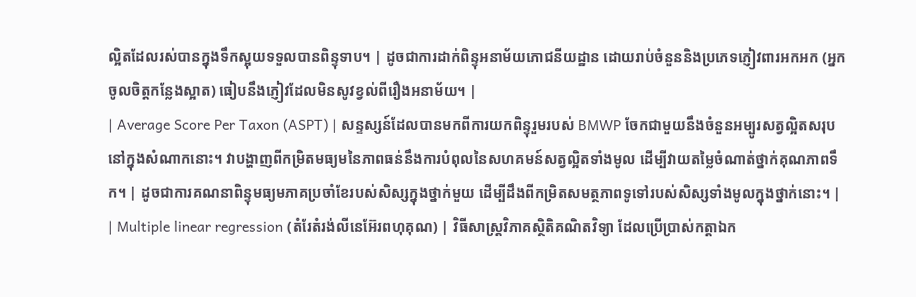ល្អិតដែលរស់បានក្នុងទឹកស្អុយទទួលបានពិន្ទុទាប។ | ដូចជាការដាក់ពិន្ទុអនាម័យភោជនីយដ្ឋាន ដោយរាប់ចំនួននិងប្រភេទភ្ញៀវពារអកអក (អ្នកចូលចិត្តកន្លែងស្អាត) ធៀបនឹងភ្ញៀវដែលមិនសូវខ្វល់ពីរឿងអនាម័យ។ |
| Average Score Per Taxon (ASPT) | សន្ទស្សន៍ដែលបានមកពីការយកពិន្ទុរួមរបស់ BMWP ចែកជាមួយនឹងចំនួនអម្បូរសត្វល្អិតសរុបនៅក្នុងសំណាកនោះ។ វាបង្ហាញពីកម្រិតមធ្យមនៃភាពធន់នឹងការបំពុលនៃសហគមន៍សត្វល្អិតទាំងមូល ដើម្បីវាយតម្លៃចំណាត់ថ្នាក់គុណភាពទឹក។ | ដូចជាការគណនាពិន្ទុមធ្យមភាគប្រចាំខែរបស់សិស្សក្នុងថ្នាក់មួយ ដើម្បីដឹងពីកម្រិតសមត្ថភាពទូទៅរបស់សិស្សទាំងមូលក្នុងថ្នាក់នោះ។ |
| Multiple linear regression (តំរែតំរង់លីនេអ៊ែរពហុគុណ) | វិធីសាស្ត្រវិភាគស្ថិតិគណិតវិទ្យា ដែលប្រើប្រាស់កត្តាឯក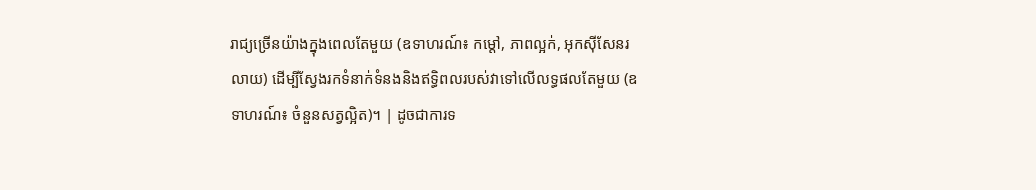រាជ្យច្រើនយ៉ាងក្នុងពេលតែមួយ (ឧទាហរណ៍៖ កម្ដៅ, ភាពល្អក់, អុកស៊ីសែនរលាយ) ដើម្បីស្វែងរកទំនាក់ទំនងនិងឥទ្ធិពលរបស់វាទៅលើលទ្ធផលតែមួយ (ឧទាហរណ៍៖ ចំនួនសត្វល្អិត)។ | ដូចជាការទ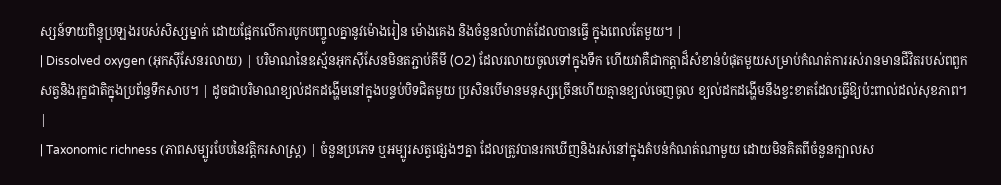ស្សន៍ទាយពិន្ទុប្រឡងរបស់សិស្សម្នាក់ ដោយផ្អែកលើការបូកបញ្ចូលគ្នានូវម៉ោងរៀន ម៉ោងគេង និងចំនួនលំហាត់ដែលបានធ្វើ ក្នុងពេលតែមួយ។ |
| Dissolved oxygen (អុកស៊ីសែនរលាយ) | បរិមាណនៃឧស្ម័នអុកស៊ីសែនមិនតភ្ជាប់គីមី (O2) ដែលរលាយចូលទៅក្នុងទឹក ហើយវាគឺជាកត្តាដ៏សំខាន់បំផុតមួយសម្រាប់កំណត់ការរស់រានមានជីវិតរបស់ពពួកសត្វនិងរុក្ខជាតិក្នុងប្រព័ន្ធទឹកសាប។ | ដូចជាបរិមាណខ្យល់ដកដង្ហើមនៅក្នុងបន្ទប់បិទជិតមួយ ប្រសិនបើមានមនុស្សច្រើនហើយគ្មានខ្យល់ចេញចូល ខ្យល់ដកដង្ហើមនឹងខ្វះខាតដែលធ្វើឱ្យប៉ះពាល់ដល់សុខភាព។ |
| Taxonomic richness (ភាពសម្បូរបែបនៃវត្តិករសាស្ត្រ) | ចំនួនប្រភេទ ឬអម្បូរសត្វផ្សេងៗគ្នា ដែលត្រូវបានរកឃើញនិងរស់នៅក្នុងតំបន់កំណត់ណាមួយ ដោយមិនគិតពីចំនួនក្បាលស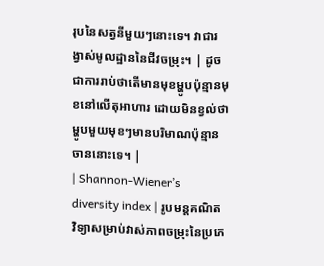រុបនៃសត្វនីមួយៗនោះទេ។ វាជារង្វាស់មូលដ្ឋាននៃជីវចម្រុះ។ | ដូចជាការរាប់ថាតើមានមុខម្ហូបប៉ុន្មានមុខនៅលើតុអាហារ ដោយមិនខ្វល់ថាម្ហូបមួយមុខៗមានបរិមាណប៉ុន្មានចាននោះទេ។ |
| Shannon-Wiener’s diversity index | រូបមន្តគណិតវិទ្យាសម្រាប់វាស់ភាពចម្រុះនៃប្រភេ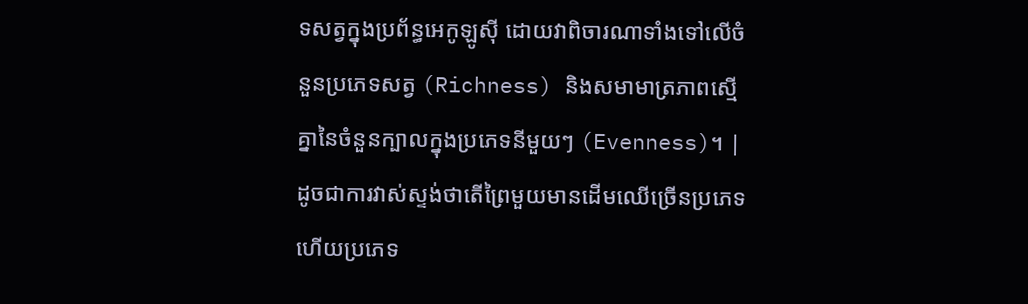ទសត្វក្នុងប្រព័ន្ធអេកូឡូស៊ី ដោយវាពិចារណាទាំងទៅលើចំនួនប្រភេទសត្វ (Richness) និងសមាមាត្រភាពស្មើគ្នានៃចំនួនក្បាលក្នុងប្រភេទនីមួយៗ (Evenness)។ | ដូចជាការវាស់ស្ទង់ថាតើព្រៃមួយមានដើមឈើច្រើនប្រភេទ ហើយប្រភេទ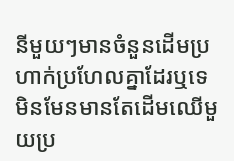នីមួយៗមានចំនួនដើមប្រហាក់ប្រហែលគ្នាដែរឬទេ មិនមែនមានតែដើមឈើមួយប្រ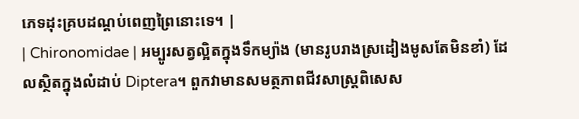ភេទដុះគ្របដណ្តប់ពេញព្រៃនោះទេ។ |
| Chironomidae | អម្បូរសត្វល្អិតក្នុងទឹកម្យ៉ាង (មានរូបរាងស្រដៀងមូសតែមិនខាំ) ដែលស្ថិតក្នុងលំដាប់ Diptera។ ពួកវាមានសមត្ថភាពជីវសាស្ត្រពិសេស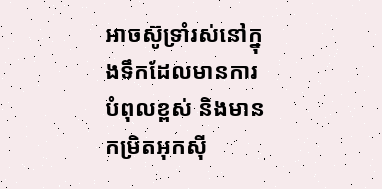អាចស៊ូទ្រាំរស់នៅក្នុងទឹកដែលមានការបំពុលខ្ពស់ និងមានកម្រិតអុកស៊ី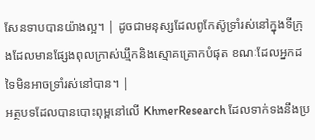សែនទាបបានយ៉ាងល្អ។ | ដូចជាមនុស្សដែលពូកែស៊ូទ្រាំរស់នៅក្នុងទីក្រុងដែលមានផ្សែងពុលក្រាស់ឃ្មឹកនិងស្មោគគ្រោកបំផុត ខណៈដែលអ្នកដទៃមិនអាចទ្រាំរស់នៅបាន។ |
អត្ថបទដែលបានបោះពុម្ពនៅលើ KhmerResearch ដែលទាក់ទងនឹងប្រ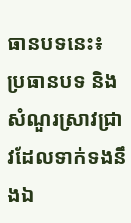ធានបទនេះ៖
ប្រធានបទ និងសំណួរស្រាវជ្រាវដែលទាក់ទងនឹងឯ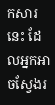កសារនេះ ដែលអ្នកអាចស្វែងរ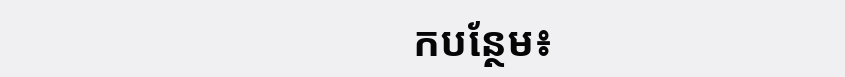កបន្ថែម៖